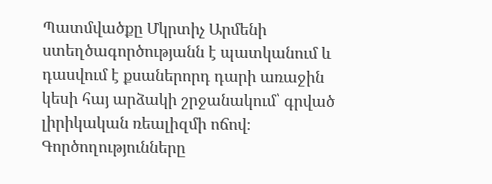Պատմվածքը Մկրտիչ Արմենի ստեղծագործությանն է պատկանում և դասվում է քսաներորդ դարի առաջին կեսի հայ արձակի շրջանակում՝ գրված լիրիկական ռեալիզմի ոճով։ Գործողությունները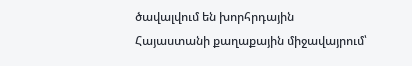ծավալվում են խորհրդային Հայաստանի քաղաքային միջավայրում՝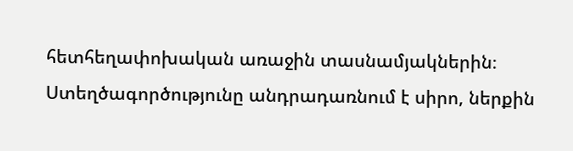հետհեղափոխական առաջին տասնամյակներին։ Ստեղծագործությունը անդրադառնում է սիրո, ներքին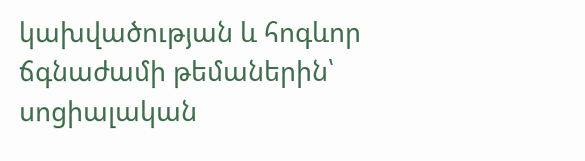կախվածության և հոգևոր ճգնաժամի թեմաներին՝ սոցիալական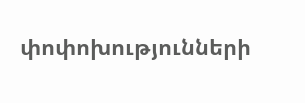փոփոխությունների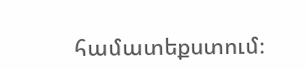համատեքստում։